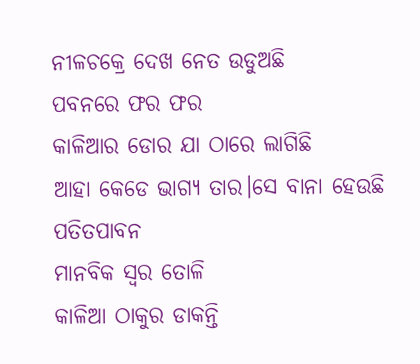ନୀଳଚକ୍ରେ ଦେଖ ନେତ ଉଡୁଅଛି
ପବନରେ ଫର ଫର
କାଳିଆର ଡୋର ଯା ଠାରେ ଲାଗିଛି
ଆହା କେଡେ ଭାଗ୍ୟ ତାର।ସେ ବାନା ହେଉଛି ପତିତପାବନ
ମାନବିକ ସ୍ଵର ତୋଳି
କାଳିଆ ଠାକୁର ଡାକନ୍ତି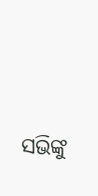ସଭିଙ୍କୁ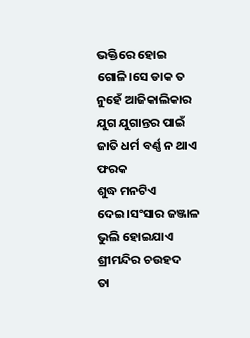ଭକ୍ତିରେ ହୋଇ ଗୋଳି।ସେ ଡାକ ତ ନୁହେଁ ଆଜିକାଲିକାର
ଯୁଗ ଯୁଗାନ୍ତର ପାଇଁ
ଜାତି ଧର୍ମ ବର୍ଣ୍ଣ ନ ଥାଏ ଫରକ
ଶୁଦ୍ଧ ମନଟିଏ ଦେଇ।ସଂସାର ଜଞ୍ଜାଳ ଭୁଲି ହୋଇଯାଏ
ଶ୍ରୀମନ୍ଦିର ଚଉହଦ
ତା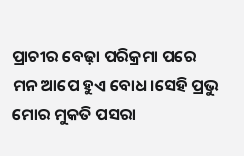ପ୍ରାଚୀର ବେଢ଼ା ପରିକ୍ରମା ପରେ
ମନ ଆପେ ହୁଏ ବୋଧ।ସେହି ପ୍ରଭୁ ମୋର ମୁକତି ପସରା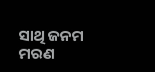ସାଥି ଜନମ ମରଣ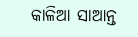କାଳିଆ ସାଆନ୍ତ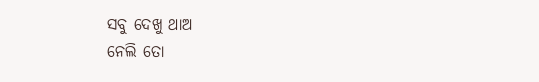ସବୁ ଦେଖୁ ଥାଅ
ନେଲି ତୋ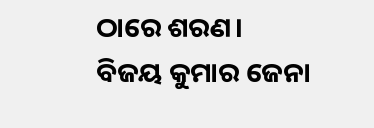ଠାରେ ଶରଣ।
ବିଜୟ କୁମାର ଜେନା